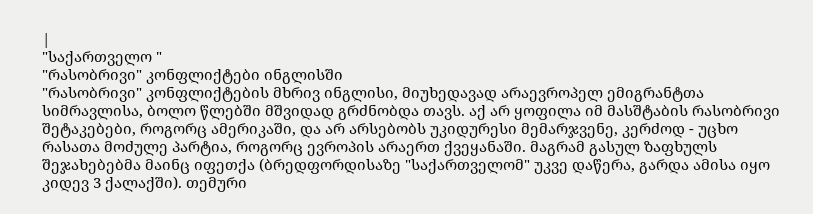|
"საქართველო "
"რასობრივი" კონფლიქტები ინგლისში
"რასობრივი" კონფლიქტების მხრივ ინგლისი, მიუხედავად არაევროპელ ემიგრანტთა სიმრავლისა, ბოლო წლებში მშვიდად გრძნობდა თავს. აქ არ ყოფილა იმ მასშტაბის რასობრივი შეტაკებები, როგორც ამერიკაში, და არ არსებობს უკიდურესი მემარჯვენე, კერძოდ - უცხო რასათა მოძულე პარტია, როგორც ევროპის არაერთ ქვეყანაში. მაგრამ გასულ ზაფხულს შეჯახებებმა მაინც იფეთქა (ბრედფორდისაზე "საქართველომ" უკვე დაწერა, გარდა ამისა იყო კიდევ 3 ქალაქში). თემური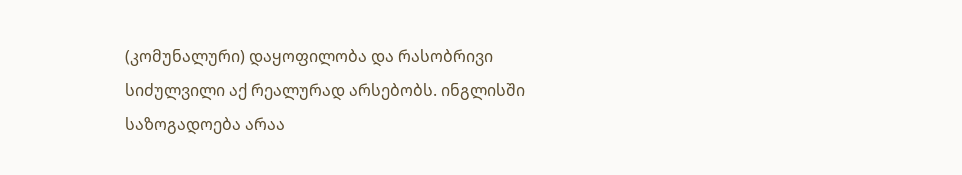(კომუნალური) დაყოფილობა და რასობრივი სიძულვილი აქ რეალურად არსებობს. ინგლისში საზოგადოება არაა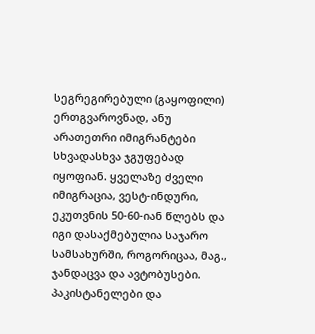სეგრეგირებული (გაყოფილი) ერთგვაროვნად, ანუ არათეთრი იმიგრანტები სხვადასხვა ჯგუფებად იყოფიან. ყველაზე ძველი იმიგრაცია, ვესტ-ინდური, ეკუთვნის 50-60-იან წლებს და იგი დასაქმებულია საჯარო სამსახურში, როგორიცაა, მაგ., ჯანდაცვა და ავტობუსები. პაკისტანელები და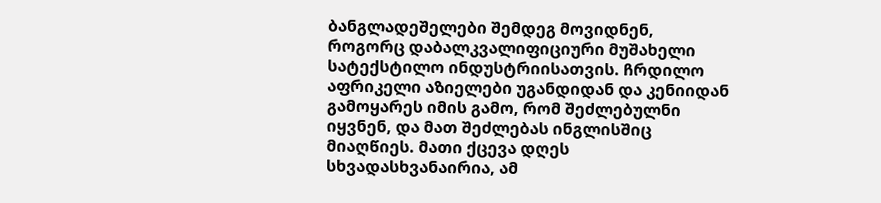ბანგლადეშელები შემდეგ მოვიდნენ, როგორც დაბალკვალიფიციური მუშახელი სატექსტილო ინდუსტრიისათვის. ჩრდილო აფრიკელი აზიელები უგანდიდან და კენიიდან გამოყარეს იმის გამო, რომ შეძლებულნი იყვნენ, და მათ შეძლებას ინგლისშიც მიაღწიეს. მათი ქცევა დღეს სხვადასხვანაირია, ამ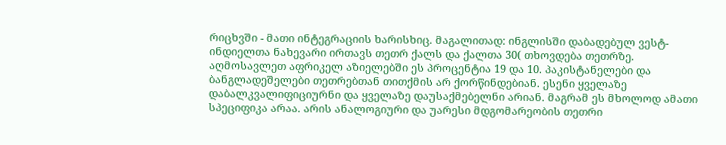რიცხვში - მათი ინტეგრაციის ხარისხიც. მაგალითად: ინგლისში დაბადებულ ვესტ-ინდიელთა ნახევარი ირთავს თეთრ ქალს და ქალთა 30( თხოვდება თეთრზე. აღმოსავლეთ აფრიკელ აზიელებში ეს პროცენტია 19 და 10. პაკისტანელები და ბანგლადეშელები თეთრებთან თითქმის არ ქორწინდებიან. ესენი ყველაზე დაბალკვალიფიციურნი და ყველაზე დაუსაქმებელნი არიან. მაგრამ ეს მხოლოდ ამათი სპეციფიკა არაა. არის ანალოგიური და უარესი მდგომარეობის თეთრი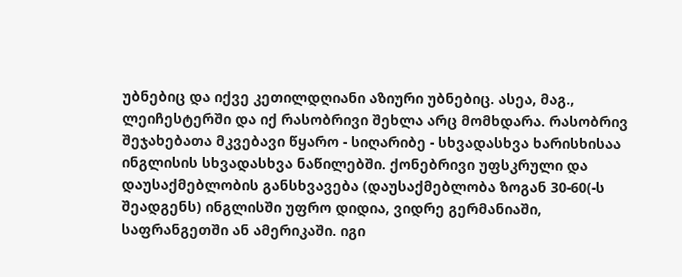უბნებიც და იქვე კეთილდღიანი აზიური უბნებიც. ასეა, მაგ., ლეიჩესტერში და იქ რასობრივი შეხლა არც მომხდარა. რასობრივ შეჯახებათა მკვებავი წყარო - სიღარიბე - სხვადასხვა ხარისხისაა ინგლისის სხვადასხვა ნაწილებში. ქონებრივი უფსკრული და დაუსაქმებლობის განსხვავება (დაუსაქმებლობა ზოგან 30-60(-ს შეადგენს) ინგლისში უფრო დიდია, ვიდრე გერმანიაში, საფრანგეთში ან ამერიკაში. იგი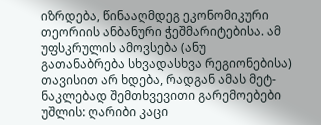იზრდება, წინააღმდეგ ეკონომიკური თეორიის ანბანური ჭეშმარიტებისა. ამ უფსკრულის ამოვსება (ანუ გათანაბრება სხვადასხვა რეგიონებისა) თავისით არ ხდება, რადგან ამას მეტ-ნაკლებად შემთხვევითი გარემოებები უშლის: ღარიბი კაცი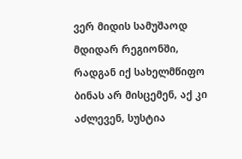ვერ მიდის სამუშაოდ მდიდარ რეგიონში, რადგან იქ სახელმწიფო ბინას არ მისცემენ, აქ კი აძლევენ, სუსტია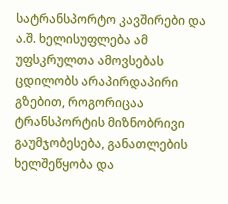სატრანსპორტო კავშირები და ა.შ. ხელისუფლება ამ უფსკრულთა ამოვსებას ცდილობს არაპირდაპირი გზებით, როგორიცაა ტრანსპორტის მიზნობრივი გაუმჯობესება, განათლების ხელშეწყობა და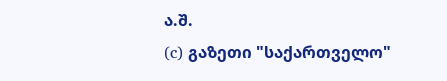ა.შ.
(c) გაზეთი "საქართველო"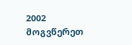2002 მოგვწერეთ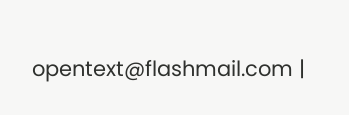opentext@flashmail.com |